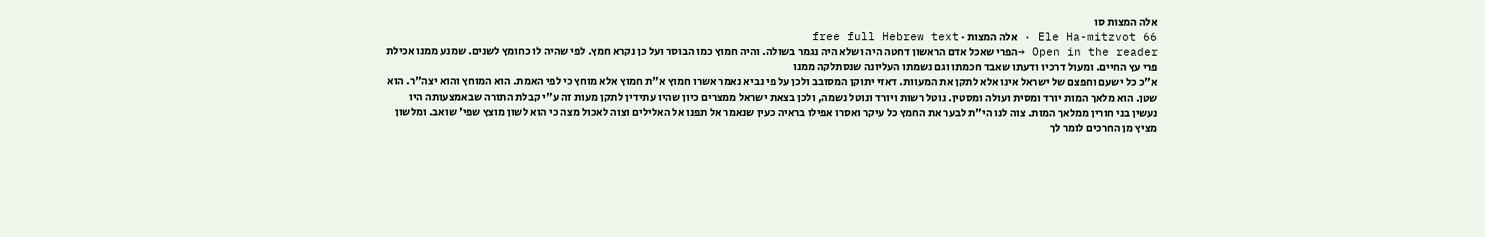אלה המצות סו
Ele Ha-mitzvot 66 · אלה המצות · free full Hebrew text
Open in the reader →הפרי שאכל אדם הראשון דחטה היה ושלא היה נגמר בשולה. והיה חמוץ כמו הבוסר ועל כן נקרא חמץ. לפי שהיה לו כחומץ לשנים. שמנע ממנו אכילת פרי עץ החיים. ומעול דרכיו ודעתו שאבד חכמתו וגם נשמתו העליונה שנסתלקה ממנו
א"כ כל ישעם וחפצם של ישראל אינו אלא לתקן את המעוות. דאזי יתוקן המסובב ולכן על פי נביא נאמר אשרו חמוץ א"ת חמוץ אלא מוחץ כי לפי האמת. הוא המוחץ והוא יצה"ר. הוא שטן. הוא מלאך המות יורד ומסית ועולה ומסטין. נוטל רשות ויורד ונוטל נשמה, ולכן בצאת ישראל ממצרים כיון שהיו עתידין לתקן מעות זה ע"י קבלת התורה שבאמצעותה היו נעשין בני חורין ממלאך המות. צוה לנו הי"ת לבער את החמץ כל עיקר ואסרו אפילו בראיה כעין שנאמר אל תפנו אל האלילים וצוה לאכול מצה כי הוא לשון מוצץ שפי' שואב. ומלשון מציץ מן החרכים לומר לך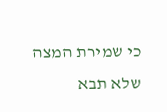כי שמירת המצה שלא תבא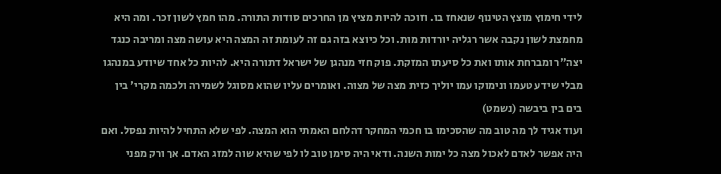לידי חימוץ מוצץ הטינוף שנאחז בו. וזוכה להיות מציץ מן החרכים סודות התורה. מהו חמץ לשון זכר. ומה היא מחמצת לשון נקבה אשר רגליה יורדות מות. וכל כיוצא בזה גם זה לעומת זה המצה היא עושה מצה ומריבה כנגד יצה"ר ומברחת אותו ואת כל סיעתו המזקת. פוק חזי מנהגן של ישראל דתורה היא. להיות כל אחד שיודע במנהגו מבלי שידע טעמו ונימוקו עמו יוליך כזית מצה של מצוה. ואומרים עליו שהוא מסוגל לשמירה ולכמה מקרי' בין בים בין ביבשה (נשמט)
ועוד אגיד לך מה טוב מה שהסכימו בו חכמי המחקר דהלחם האמתי הוא המצה. לפי שלא התחיל להיות נפסל. ואם היה אפשר לאדם לאכול מצה כל ימות השנה. ודאי היה סימן טוב לו לפי שהיא שוה למזג האדם. אך ורק מפני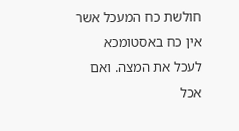חולשת כח המעכל אשר אין כח באסטומכא לעכל את המצה. ואם אכל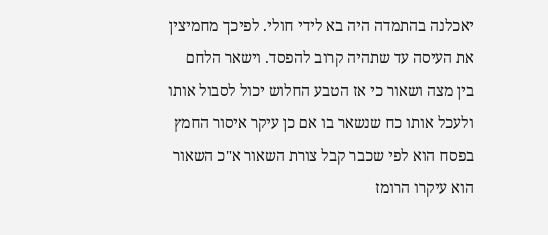יאכלנה בהתמדה היה בא לידי חולי. לפיכך מחמיצין את העיסה עד שתהיה קרוב להפסד. וישאר הלחם בין מצה ושאור כי אז הטבע החלוש יכול לסבול אותו ולעכל אותו כח שנשאר בו אם כן עיקר איסור החמץ בפסח הוא לפי שכבר קבל צורת השאור א"כ השאור הוא עיקרו הרומז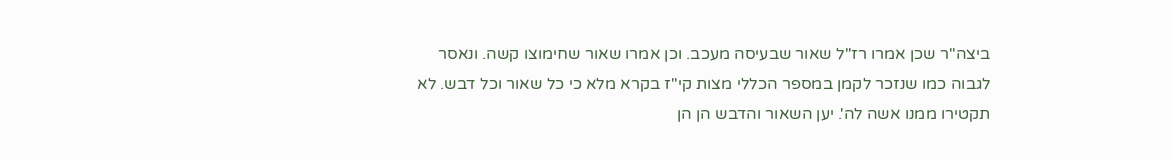ביצה"ר שכן אמרו רז"ל שאור שבעיסה מעכב. וכן אמרו שאור שחימוצו קשה. ונאסר לגבוה כמו שנזכר לקמן במספר הכללי מצות קי"ז בקרא מלא כי כל שאור וכל דבש. לא תקטירו ממנו אשה לה'. יען השאור והדבש הן הן